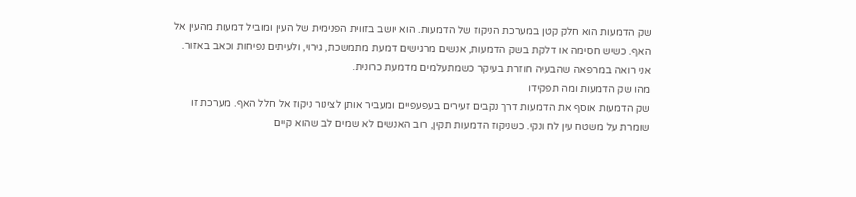שק הדמעות הוא חלק קטן במערכת הניקוז של הדמעות. הוא יושב בזווית הפנימית של העין ומוביל דמעות מהעין אל האף. כשיש חסימה או דלקת בשק הדמעות, אנשים מרגישים דמעת מתמשכת, גירוי, ולעיתים נפיחות וכאב באזור. אני רואה במרפאה שהבעיה חוזרת בעיקר כשמתעלמים מדמעת כרונית.
מהו שק הדמעות ומה תפקידו
שק הדמעות אוסף את הדמעות דרך נקבים זעירים בעפעפיים ומעביר אותן לצינור ניקוז אל חלל האף. מערכת זו שומרת על משטח עין לח ונקי. כשניקוז הדמעות תקין, רוב האנשים לא שמים לב שהוא קיים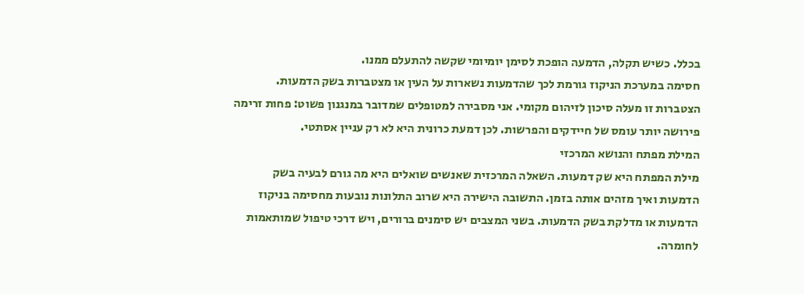בכלל. כשיש תקלה, הדמעה הופכת לסימן יומיומי שקשה להתעלם ממנו.
חסימה במערכת הניקוז גורמת לכך שהדמעות נשארות על העין או מצטברות בשק הדמעות. הצטברות זו מעלה סיכון לזיהום מקומי. אני מסבירה למטופלים שמדובר במנגנון פשוט: פחות זרימה פירושה יותר עומס של חיידקים והפרשות. לכן דמעת כרונית היא לא רק עניין אסתטי.
המילת מפתח והנושא המרכזי
מילת המפתח היא שק דמעות. השאלה המרכזית שאנשים שואלים היא מה גורם לבעיה בשק הדמעות ואיך מזהים אותה בזמן. התשובה הישירה היא שרוב התלונות נובעות מחסימה בניקוז הדמעות או מדלקת בשק הדמעות. בשני המצבים יש סימנים ברורים, ויש דרכי טיפול שמותאמות לחומרה.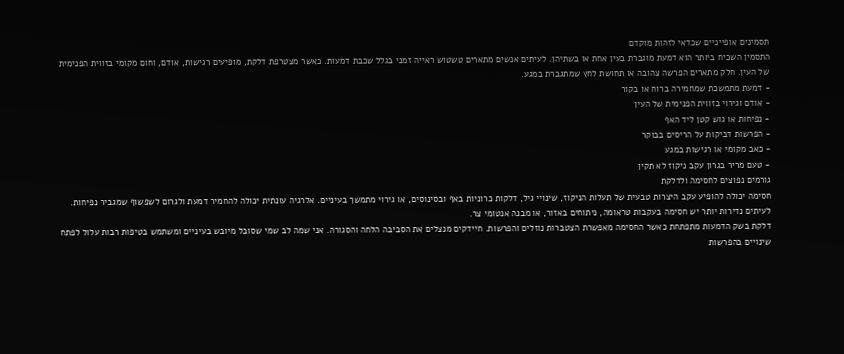תסמינים אופייניים שכדאי לזהות מוקדם
התסמין השכיח ביותר הוא דמעת מוגברת בעין אחת או בשתיהן. לעיתים אנשים מתארים טשטוש ראייה זמני בגלל שכבת דמעות. כאשר מצטרפת דלקת, מופיעים רגישות, אודם, וחום מקומי בזווית הפנימית של העין. חלק מתארים הפרשה צהובה או תחושת לחץ שמתגברת במגע.
- דמעת מתמשכת שמחמירה ברוח או בקור
- אודם וגירוי בזווית הפנימית של העין
- נפיחות או גוש קטן ליד האף
- הפרשות דביקות על הריסים בבוקר
- כאב מקומי או רגישות במגע
- טעם מריר בגרון עקב ניקוז לא תקין
גורמים נפוצים לחסימה ולדלקת
חסימה יכולה להופיע עקב היצרות טבעית של תעלות הניקוז, שינויי גיל, דלקות כרוניות באף ובסינוסים, או גירוי מתמשך בעיניים. אלרגיה עונתית יכולה להחמיר דמעת ולגרום לשפשוף שמגביר נפיחות. לעיתים נדירות יותר יש חסימה בעקבות טראומה, ניתוחים באזור, או מבנה אנטומי צר.
דלקת בשק הדמעות מתפתחת כאשר החסימה מאפשרת הצטברות נוזלים והפרשות. חיידקים מנצלים את הסביבה הלחה והסגורה. אני שמה לב שמי שסובל מיובש בעיניים ומשתמש בטיפות רבות עלול לפתח שינויים בהפרשות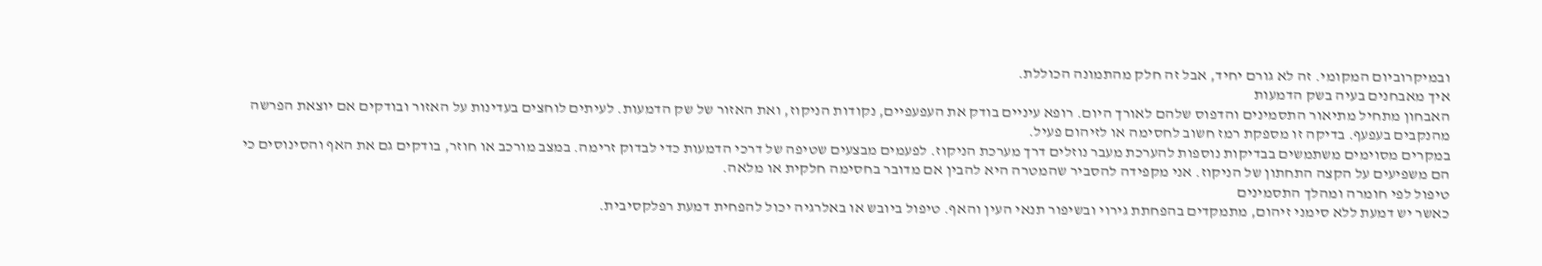ובמיקרוביום המקומי. זה לא גורם יחיד, אבל זה חלק מהתמונה הכוללת.
איך מאבחנים בעיה בשק הדמעות
האבחון מתחיל מתיאור התסמינים והדפוס שלהם לאורך היום. רופא עיניים בודק את העפעפיים, נקודות הניקוז, ואת האזור של שק הדמעות. לעיתים לוחצים בעדינות על האזור ובודקים אם יוצאת הפרשה מהנקבים בעפעף. בדיקה זו מספקת רמז חשוב לחסימה או לזיהום פעיל.
במקרים מסוימים משתמשים בבדיקות נוספות להערכת מעבר נוזלים דרך מערכת הניקוז. לפעמים מבצעים שטיפה של דרכי הדמעות כדי לבדוק זרימה. במצב מורכב או חוזר, בודקים גם את האף והסינוסים כי הם משפיעים על הקצה התחתון של הניקוז. אני מקפידה להסביר שהמטרה היא להבין אם מדובר בחסימה חלקית או מלאה.
טיפול לפי חומרה ומהלך התסמינים
כאשר יש דמעת ללא סימני זיהום, מתמקדים בהפחתת גירוי ובשיפור תנאי העין והאף. טיפול ביובש או באלרגיה יכול להפחית דמעת רפלקסיבית.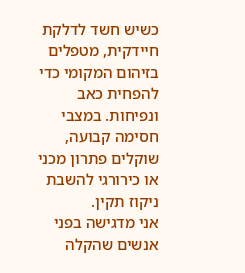כשיש חשד לדלקת חיידקית, מטפלים בזיהום המקומי כדי להפחית כאב ונפיחות. במצבי חסימה קבועה, שוקלים פתרון מכני או כירורגי להשבת ניקוז תקין.
אני מדגישה בפני אנשים שהקלה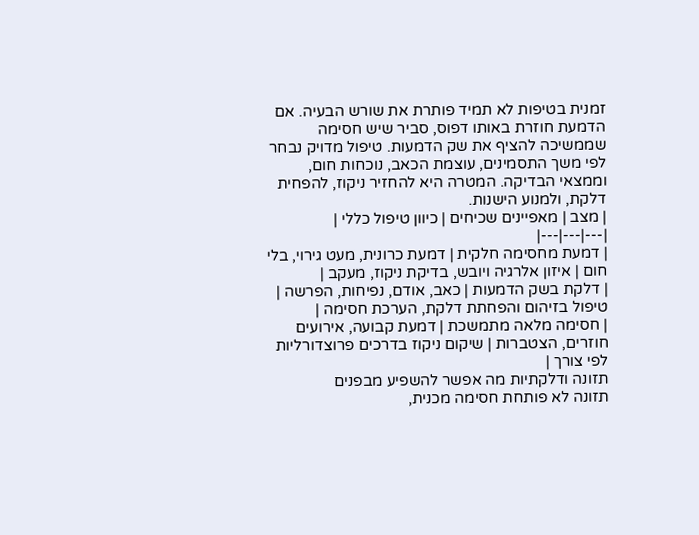זמנית בטיפות לא תמיד פותרת את שורש הבעיה. אם הדמעת חוזרת באותו דפוס, סביר שיש חסימה שממשיכה להציף את שק הדמעות. טיפול מדויק נבחר לפי משך התסמינים, עוצמת הכאב, נוכחות חום, וממצאי הבדיקה. המטרה היא להחזיר ניקוז, להפחית דלקת, ולמנוע הישנות.
| מצב | מאפיינים שכיחים | כיוון טיפול כללי |
|---|---|---|
| דמעת מחסימה חלקית | דמעת כרונית, מעט גירוי, בלי חום | איזון אלרגיה ויובש, בדיקת ניקוז, מעקב |
| דלקת בשק הדמעות | כאב, אודם, נפיחות, הפרשה | טיפול בזיהום והפחתת דלקת, הערכת חסימה |
| חסימה מלאה מתמשכת | דמעת קבועה, אירועים חוזרים, הצטברות | שיקום ניקוז בדרכים פרוצדורליות לפי צורך |
תזונה ודלקתיות מה אפשר להשפיע מבפנים
תזונה לא פותחת חסימה מכנית,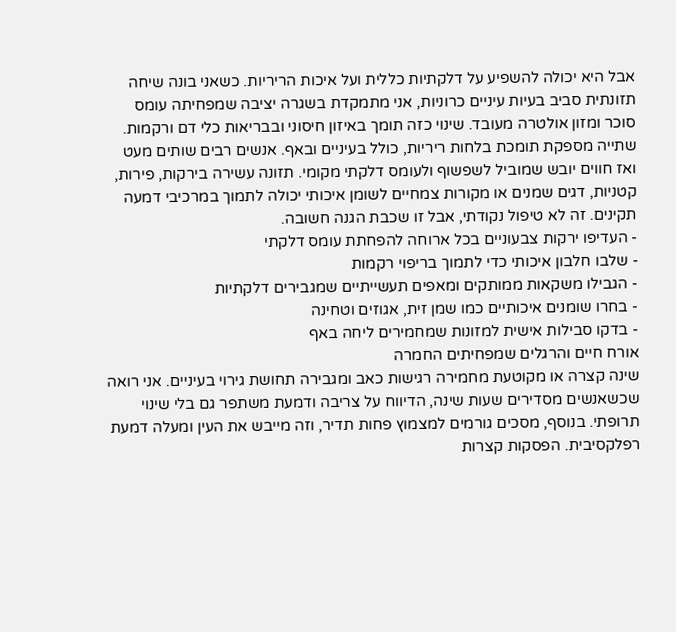אבל היא יכולה להשפיע על דלקתיות כללית ועל איכות הריריות. כשאני בונה שיחה תזונתית סביב בעיות עיניים כרוניות, אני מתמקדת בשגרה יציבה שמפחיתה עומס סוכר ומזון אולטרה מעובד. שינוי כזה תומך באיזון חיסוני ובבריאות כלי דם ורקמות.
שתייה מספקת תומכת בלחות ריריות, כולל בעיניים ובאף. אנשים רבים שותים מעט ואז חווים יובש שמוביל לשפשוף ולעומס דלקתי מקומי. תזונה עשירה בירקות, פירות, קטניות, דגים שמנים או מקורות צמחיים לשומן איכותי יכולה לתמוך במרכיבי דמעה תקינים. זה לא טיפול נקודתי, אבל זו שכבת הגנה חשובה.
- העדיפו ירקות צבעוניים בכל ארוחה להפחתת עומס דלקתי
- שלבו חלבון איכותי כדי לתמוך בריפוי רקמות
- הגבילו משקאות ממותקים ומאפים תעשייתיים שמגבירים דלקתיות
- בחרו שומנים איכותיים כמו שמן זית, אגוזים וטחינה
- בדקו סבילות אישית למזונות שמחמירים ליחה באף
אורח חיים והרגלים שמפחיתים החמרה
שינה קצרה או מקוטעת מחמירה רגישות כאב ומגבירה תחושת גירוי בעיניים. אני רואה שכשאנשים מסדירים שעות שינה, הדיווח על צריבה ודמעת משתפר גם בלי שינוי תרופתי. בנוסף, מסכים גורמים למצמוץ פחות תדיר, וזה מייבש את העין ומעלה דמעת רפלקסיבית. הפסקות קצרות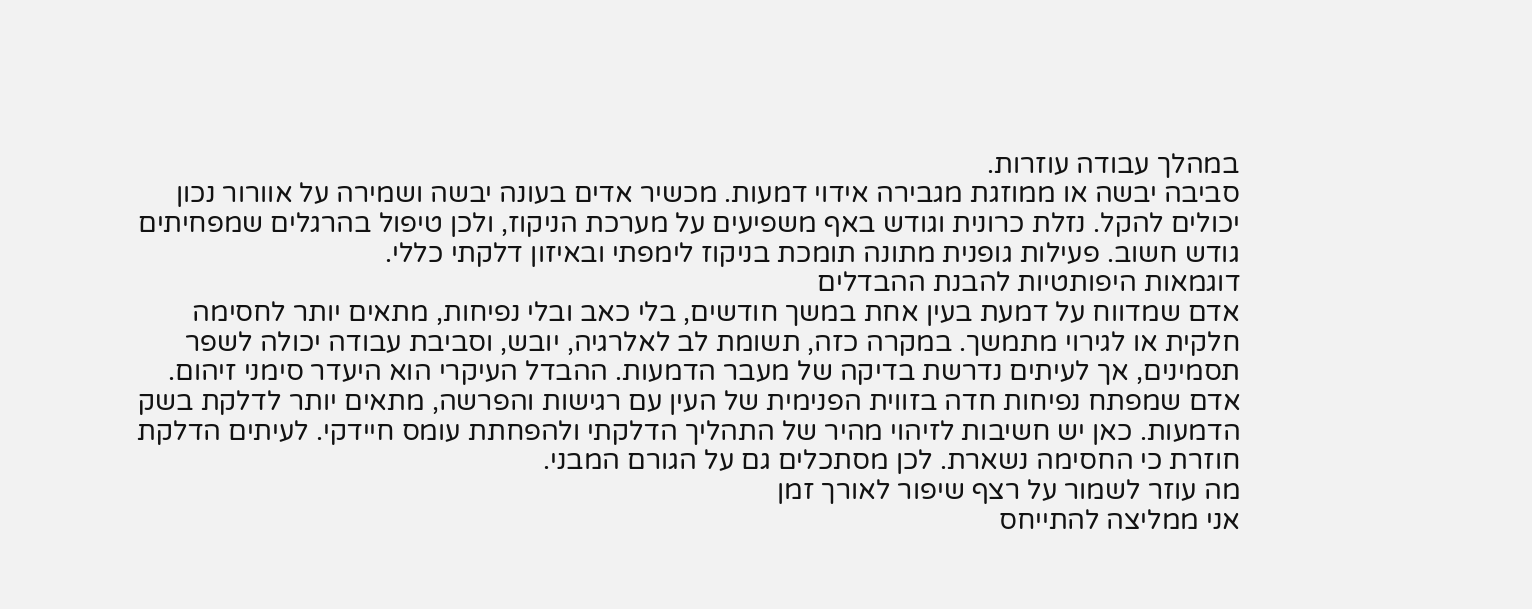במהלך עבודה עוזרות.
סביבה יבשה או ממוזגת מגבירה אידוי דמעות. מכשיר אדים בעונה יבשה ושמירה על אוורור נכון יכולים להקל. נזלת כרונית וגודש באף משפיעים על מערכת הניקוז, ולכן טיפול בהרגלים שמפחיתים גודש חשוב. פעילות גופנית מתונה תומכת בניקוז לימפתי ובאיזון דלקתי כללי.
דוגמאות היפותטיות להבנת ההבדלים
אדם שמדווח על דמעת בעין אחת במשך חודשים, בלי כאב ובלי נפיחות, מתאים יותר לחסימה חלקית או לגירוי מתמשך. במקרה כזה, תשומת לב לאלרגיה, יובש, וסביבת עבודה יכולה לשפר תסמינים, אך לעיתים נדרשת בדיקה של מעבר הדמעות. ההבדל העיקרי הוא היעדר סימני זיהום.
אדם שמפתח נפיחות חדה בזווית הפנימית של העין עם רגישות והפרשה, מתאים יותר לדלקת בשק הדמעות. כאן יש חשיבות לזיהוי מהיר של התהליך הדלקתי ולהפחתת עומס חיידקי. לעיתים הדלקת חוזרת כי החסימה נשארת. לכן מסתכלים גם על הגורם המבני.
מה עוזר לשמור על רצף שיפור לאורך זמן
אני ממליצה להתייחס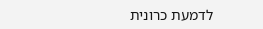לדמעת כרונית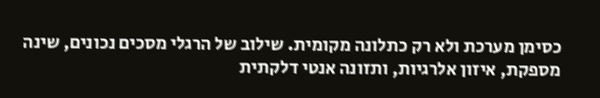כסימן מערכת ולא רק כתלונה מקומית. שילוב של הרגלי מסכים נכונים, שינה מספקת, איזון אלרגיות, ותזונה אנטי דלקתית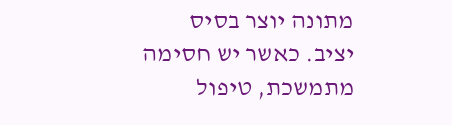מתונה יוצר בסיס יציב. כאשר יש חסימה מתמשכת, טיפול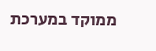ממוקד במערכת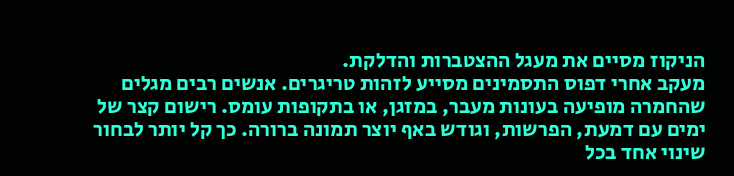הניקוז מסיים את מעגל ההצטברות והדלקת.
מעקב אחרי דפוס התסמינים מסייע לזהות טריגרים. אנשים רבים מגלים שהחמרה מופיעה בעונות מעבר, במזגן, או בתקופות עומס. רישום קצר של ימים עם דמעת, הפרשות, וגודש באף יוצר תמונה ברורה. כך קל יותר לבחור שינוי אחד בכל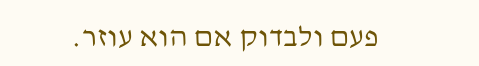פעם ולבדוק אם הוא עוזר.